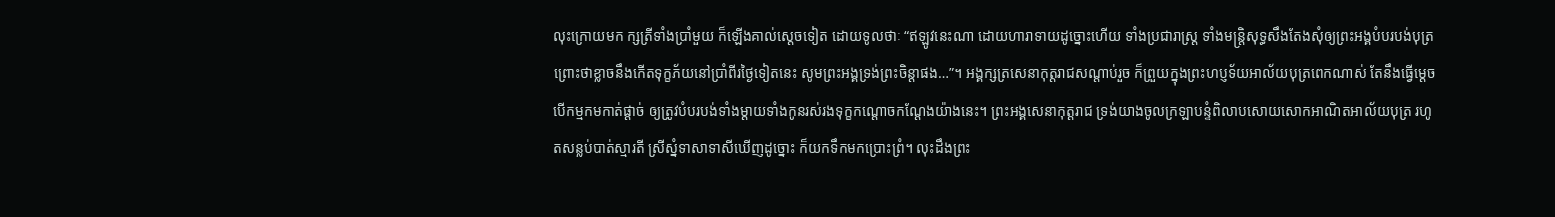លុះក្រោយមក ក្សត្រីទាំងប្រាំមួយ ក៏ឡើងគាល់ស្តេចទៀត ដោយទូលថាៈ “ឥឡូវនេះណា ដោយហារាទាយដូច្នោះហើយ ទាំងប្រជារាស្រ្ត ទាំងមន្ត្រិសុទ្ធសឹងតែងសុំឲ្យព្រះអង្គបំបរបង់បុត្រ ព្រោះថាខ្លាចនឹងកើតទុក្ខភ័យនៅប្រាំពីរថ្ងៃទៀតនេះ សូមព្រះអង្គទ្រង់ព្រះចិន្តាផង…”។ អង្គក្សត្រសេនាកុត្តរាជសណ្តាប់រួច ក៏ព្រួយក្នុងព្រះហប្ញទ័យអាល័យបុត្រពេកណាស់ តែនឹងធ្វើម្តេច បើកម្មកមកាត់ផ្តាច់ ឲ្យត្រូវបំបរបង់ទាំងម្តាយទាំងកូនរស់រងទុក្ខកណ្តោចកណ្តែងយ៉ាងនេះ។ ព្រះអង្គសេនាកុត្តរាជ ទ្រង់យាងចូលក្រឡាបន្ទំពិលាបសោយសោកអាណិតអាល័យបុត្រ រហូតសន្លប់បាត់ស្មារតី ស្រីស្នំទាសាទាសីឃើញដូច្នោះ ក៏យកទឹកមកប្រោះព្រំ។ លុះដឹងព្រះ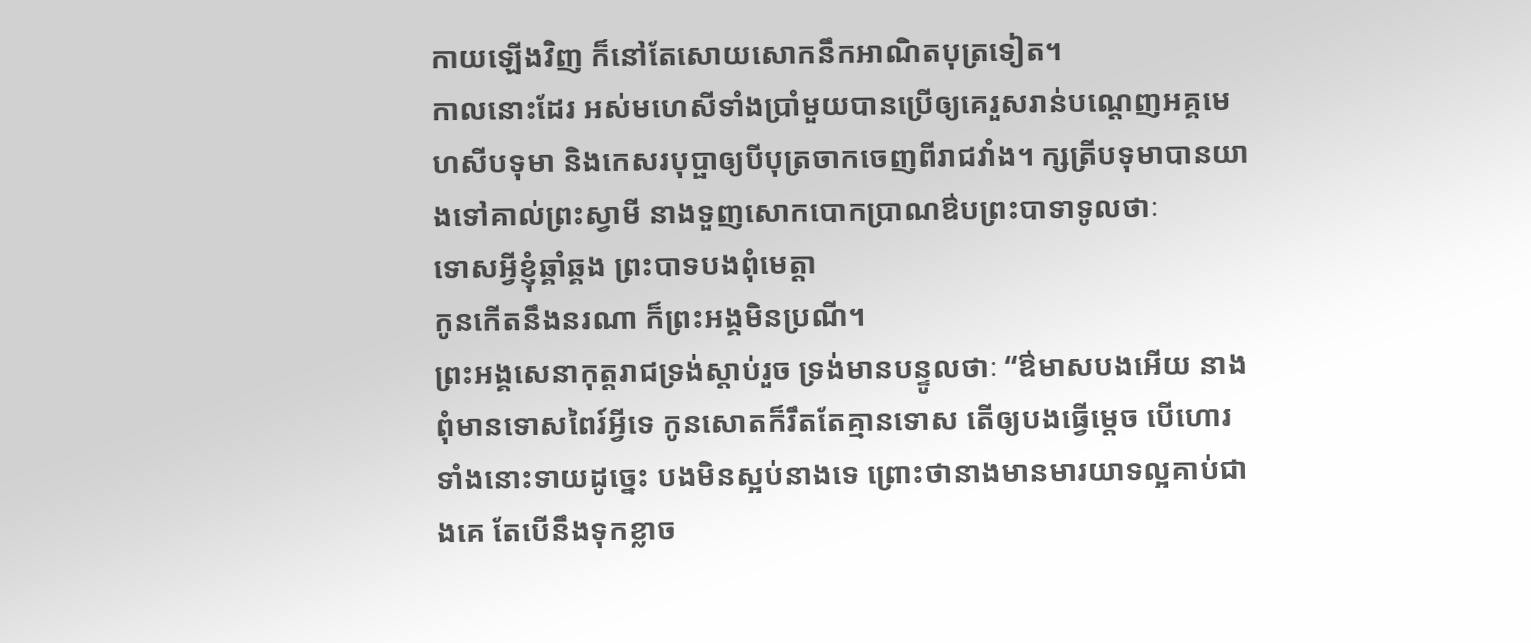កាយឡើងវិញ ក៏នៅតែសោយសោកនឹកអាណិតបុត្រទៀត។
កាលនោះដែរ អស់មហេសីទាំងប្រាំមួយបានប្រើឲ្យគេរួសរាន់បណ្តេញអគ្គមេហសីបទុមា និងកេសរបុប្ផាឲ្យបីបុត្រចាកចេញពីរាជវាំង។ ក្សត្រីបទុមាបានយាងទៅគាល់ព្រះស្វាមី នាងទួញសោកបោកប្រាណឳបព្រះបាទាទូលថាៈ
ទោសអ្វីខ្ញុំឆ្គាំឆ្គង ព្រះបាទបងពុំមេត្តា
កូនកើតនឹងនរណា ក៏ព្រះអង្គមិនប្រណី។
ព្រះអង្គសេនាកុត្តរាជទ្រង់ស្តាប់រួច ទ្រង់មានបន្ទូលថាៈ “ឳមាសបងអើយ នាងពុំមានទោសពៃរ៍អ្វីទេ កូនសោតក៏រឹតតែគ្មានទោស តើឲ្យបងធ្វើម្តេច បើហោរទាំងនោះទាយដូច្នេះ បងមិនស្អប់នាងទេ ព្រោះថានាងមានមារយាទល្អគាប់ជាងគេ តែបើនឹងទុកខ្លាច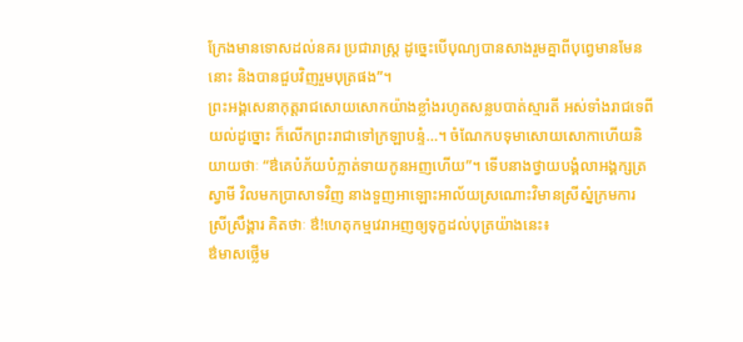ក្រែងមានទោសដល់នគរ ប្រជារាស្រ្ត ដូច្នេះបើបុណ្យបានសាងរួមគ្នាពីបុព្វេមានមែននោះ និងបានជួបវិញរួមបុត្រផង”។
ព្រះអង្គសេនាកុត្តរាជសោយសោកយ៉ាងខ្លាំងរហូតសន្លបបាត់ស្មារតី អស់ទាំងរាជទេពីយល់ដូច្នោះ ក៏លើកព្រះរាជាទៅក្រឡាបន្ទំ…។ ចំណែកបទុមាសោយសោកាហើយនិយាយថាៈ “ឳគេបំភ័យបំភ្លាត់ទាយកូនអញហើយ”។ ទើបនាងថ្វាយបង្គំលាអង្គក្សត្រស្វាមី វិលមកប្រាសាទវិញ នាងទួញអាឡោះអាល័យស្រណោះវិមានស្រីស្នំក្រមការ ស្រីស្រឹង្គារ គិតថាៈ ឳ!ហេតុកម្មវេរាអញឲ្យទុក្ខដល់បុត្រយ៉ាងនេះ៖
ឳមាសថ្លើម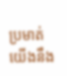ប្រមាត់ យើងនឹង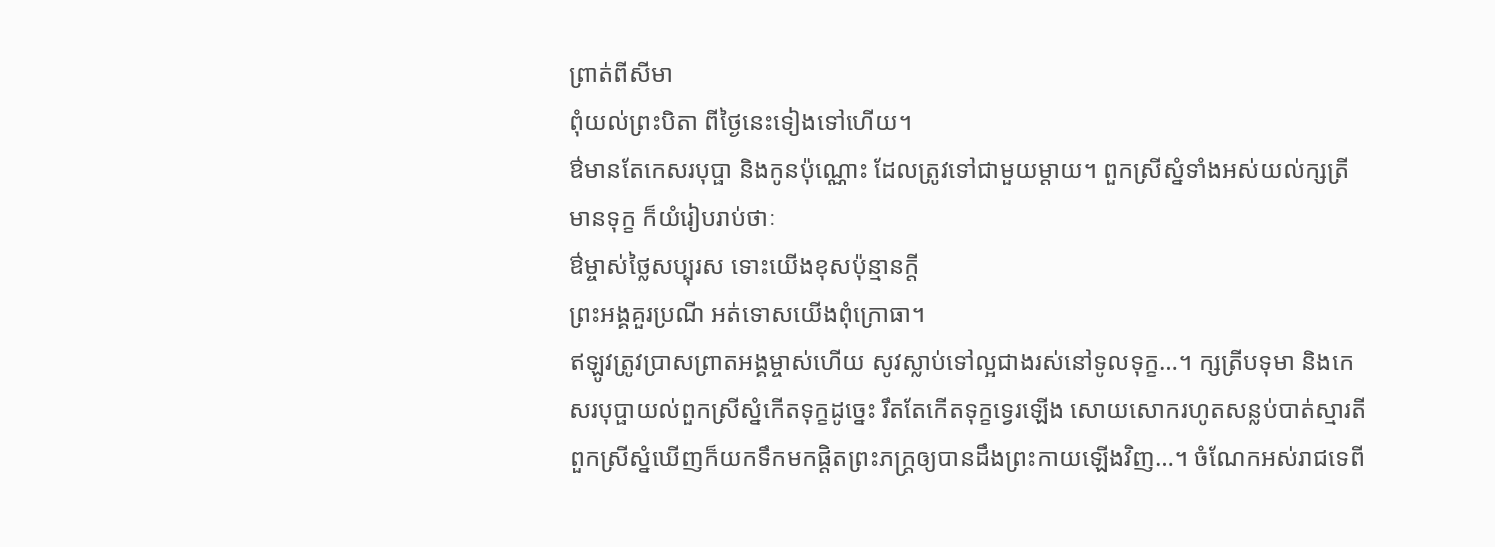ព្រាត់ពីសីមា
ពុំយល់ព្រះបិតា ពីថ្ងៃនេះទៀងទៅហើយ។
ឳមានតែកេសរបុប្ផា និងកូនប៉ុណ្ណោះ ដែលត្រូវទៅជាមួយម្តាយ។ ពួកស្រីស្នំទាំងអស់យល់ក្សត្រីមានទុក្ខ ក៏យំរៀបរាប់ថាៈ
ឳម្ចាស់ថ្លៃសប្បុរស ទោះយើងខុសប៉ុន្មានក្តី
ព្រះអង្គគួរប្រណី អត់ទោសយើងពុំក្រោធា។
ឥឡូវត្រូវប្រាសព្រាតអង្គម្ចាស់ហើយ សូវស្លាប់ទៅល្អជាងរស់នៅទូលទុក្ខ…។ ក្សត្រីបទុមា និងកេសរបុប្ផាយល់ពួកស្រីស្នំកើតទុក្ខដូច្នេះ រឹតតែកើតទុក្ខទ្វេរឡើង សោយសោករហូតសន្លប់បាត់ស្មារតី ពួកស្រីស្នំឃើញក៏យកទឹកមកផ្តិតព្រះភក្ត្រឲ្យបានដឹងព្រះកាយឡើងវិញ…។ ចំណែកអស់រាជទេពី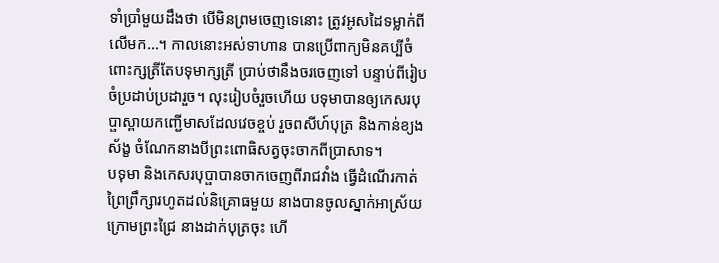ទាំប្រាំមួយដឹងថា បើមិនព្រមចេញទេនោះ ត្រូវអូសដៃទម្លាក់ពីលើមក…។ កាលនោះអស់ទាហាន បានប្រើពាក្យមិនគប្បីចំពោះក្សត្រីតែបទុមាក្សត្រី ប្រាប់ថានឹងចរចេញទៅ បន្ទាប់ពីរៀបចំប្រដាប់ប្រដារួច។ លុះរៀបចំរួចហើយ បទុមាបានឲ្យកេសរបុប្ផាស្ពាយកញ្ជើមាសដែលវេចខ្ចប់ រួចពសីហ៍បុត្រ និងកាន់ខ្យងស័ង្ខ ចំណែកនាងបីព្រះពោធិសត្វចុះចាកពីប្រាសាទ។
បទុមា និងកេសរបុប្ផាបានចាកចេញពីរាជវាំង ធ្វើដំណើរកាត់ព្រៃព្រឹក្សារហូតដល់និគ្រោធមួយ នាងបានចូលស្នាក់អាស្រ័យក្រោមព្រះជ្រៃ នាងដាក់បុត្រចុះ ហើ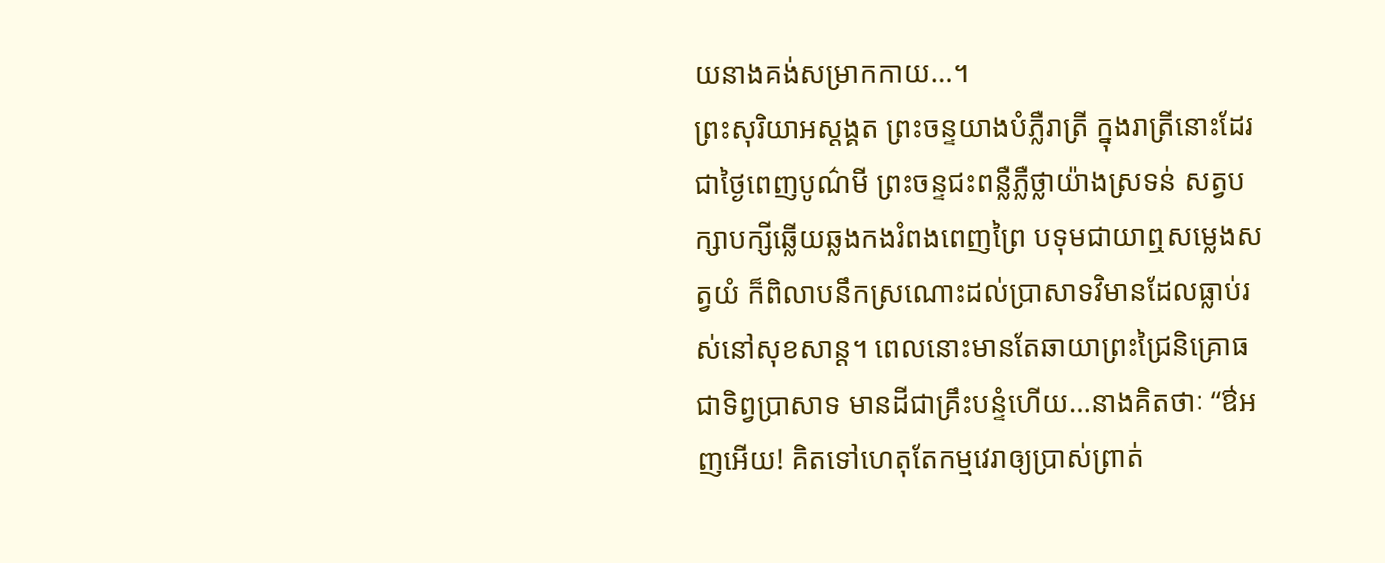យនាងគង់សម្រាកកាយ…។
ព្រះសុរិយាអស្តង្គត ព្រះចន្ទយាងបំភ្លឺរាត្រី ក្នុងរាត្រីនោះដែរជាថ្ងៃពេញបូណ៌មី ព្រះចន្ទជះពន្លឺភ្លឺថ្លាយ៉ាងស្រទន់ សត្វបក្សាបក្សីឆ្លើយឆ្លងកងរំពងពេញព្រៃ បទុមជាយាឮសម្លេងសត្វយំ ក៏ពិលាបនឹកស្រណោះដល់ប្រាសាទវិមានដែលធ្លាប់រស់នៅសុខសាន្ត។ ពេលនោះមានតែឆាយាព្រះជ្រៃនិគ្រោធជាទិព្វប្រាសាទ មានដីជាគ្រឹះបន្ទំហើយ…នាងគិតថាៈ “ឳអញអើយ! គិតទៅហេតុតែកម្មវេរាឲ្យប្រាស់ព្រាត់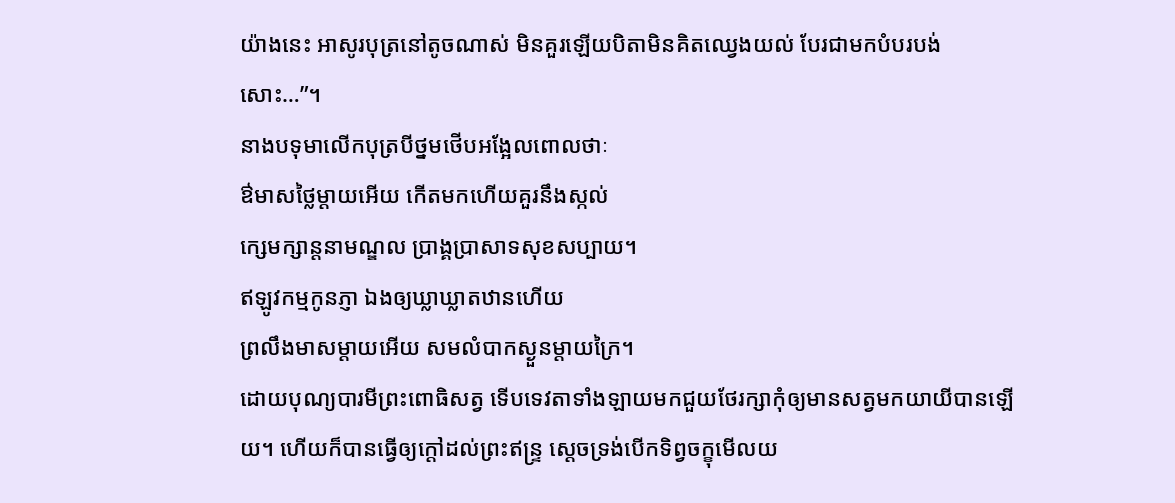យ៉ាងនេះ អាសូរបុត្រនៅតូចណាស់ មិនគួរឡើយបិតាមិនគិតឈ្វេងយល់ បែរជាមកបំបរបង់សោះ…”។
នាងបទុមាលើកបុត្របីថ្នមថើបអង្អែលពោលថាៈ
ឳមាសថ្លៃម្តាយអើយ កើតមកហើយគួរនឹងស្កល់
ក្សេមក្សាន្តនាមណ្ឌល ប្រាង្គប្រាសាទសុខសប្បាយ។
ឥឡូវកម្មកូនភ្ញា ឯងឲ្យឃ្លាឃ្លាតឋានហើយ
ព្រលឹងមាសម្តាយអើយ សមលំបាកស្ងួនម្តាយក្រៃ។
ដោយបុណ្យបារមីព្រះពោធិសត្វ ទើបទេវតាទាំងឡាយមកជួយថែរក្សាកុំឲ្យមានសត្វមកយាយីបានឡើយ។ ហើយក៏បានធ្វើឲ្យក្តៅដល់ព្រះឥន្រ្ទ ស្តេចទ្រង់បើកទិព្វចក្ខុមើលយ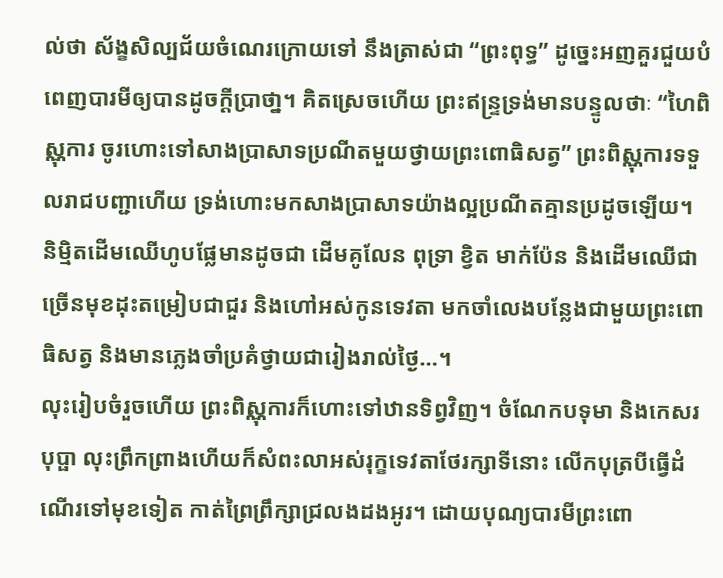ល់ថា ស័ង្ខសិល្បជ័យចំណេរក្រោយទៅ នឹងត្រាស់ជា “ព្រះពុទ្ធ” ដូច្នេះអញគួរជួយបំពេញបារមីឲ្យបានដូចក្តីប្រាថា្ន។ គិតស្រេចហើយ ព្រះឥន្ទ្រទ្រង់មានបន្ទូលថាៈ “ហៃពិស្ណុការ ចូរហោះទៅសាងប្រាសាទប្រណីតមួយថ្វាយព្រះពោធិសត្វ” ព្រះពិស្ណុការទទួលរាជបញ្ជាហើយ ទ្រង់ហោះមកសាងប្រាសាទយ៉ាងល្អប្រណីតគ្មានប្រដូចឡើយ។ និម្មិតដើមឈើហូបផ្លែមានដូចជា ដើមគូលែន ពុទ្រា ខ្វិត មាក់ប៉ែន និងដើមឈើជាច្រើនមុខដុះតម្រៀបជាជួរ និងហៅអស់កូនទេវតា មកចាំលេងបន្លែងជាមួយព្រះពោធិសត្វ និងមានភ្លេងចាំប្រគំថ្វាយជារៀងរាល់ថ្ងៃ…។
លុះរៀបចំរួចហើយ ព្រះពិស្ណុការក៏ហោះទៅឋានទិព្វវិញ។ ចំណែកបទុមា និងកេសរបុប្ផា លុះព្រឹកព្រាងហើយក៏សំពះលាអស់រុក្ខទេវតាថែរក្សាទីនោះ លើកបុត្របីធ្វើដំណើរទៅមុខទៀត កាត់ព្រៃព្រឹក្សាជ្រលងដងអូរ។ ដោយបុណ្យបារមីព្រះពោ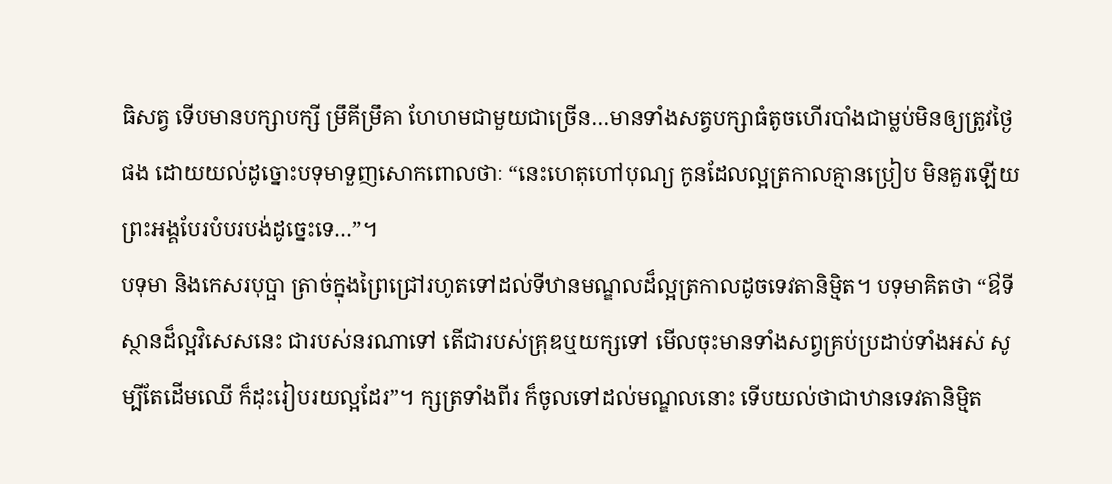ធិសត្វ ទើបមានបក្សាបក្សី ម្រឹគីម្រឹគា ហែហមជាមួយជាច្រើន…មានទាំងសត្វបក្សាធំតូចហើរបាំងជាម្លប់មិនឲ្យត្រូវថ្ងៃផង ដោយយល់ដូច្នោះបទុមាទួញសោកពោលថាៈ “នេះហេតុហៅបុណ្យ កូនដែលល្អត្រកាលគ្មានប្រៀប មិនគួរឡើយព្រះអង្គបែរបំបរបង់ដូច្នេះទេ…”។
បទុមា និងកេសរបុប្ផា ត្រាច់ក្នុងព្រៃជ្រៅរហូតទៅដល់ទីឋានមណ្ឌលដ៏ល្អត្រកាលដូចទេវតានិម្មិត។ បទុមាគិតថា “ឳទីស្ថានដ៏ល្អវិសេសនេះ ជារបស់នរណាទៅ តើជារបស់គ្រុឌឬយក្សទៅ មើលចុះមានទាំងសព្វគ្រប់ប្រដាប់ទាំងអស់ សូម្បីតែដើមឈើ ក៏ដុះរៀបរយល្អដែរ”។ ក្សត្រទាំងពីរ ក៏ចូលទៅដល់មណ្ឌលនោះ ទើបយល់ថាជាឋានទេវតានិម្មិត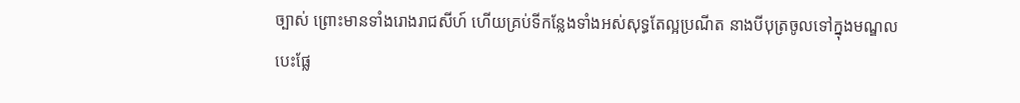ច្បាស់ ព្រោះមានទាំងរោងរាជសីហ៍ ហើយគ្រប់ទីកន្លែងទាំងអស់សុទ្ធតែល្អប្រណីត នាងបីបុត្រចូលទៅក្នុងមណ្ឌលបេះផ្លែ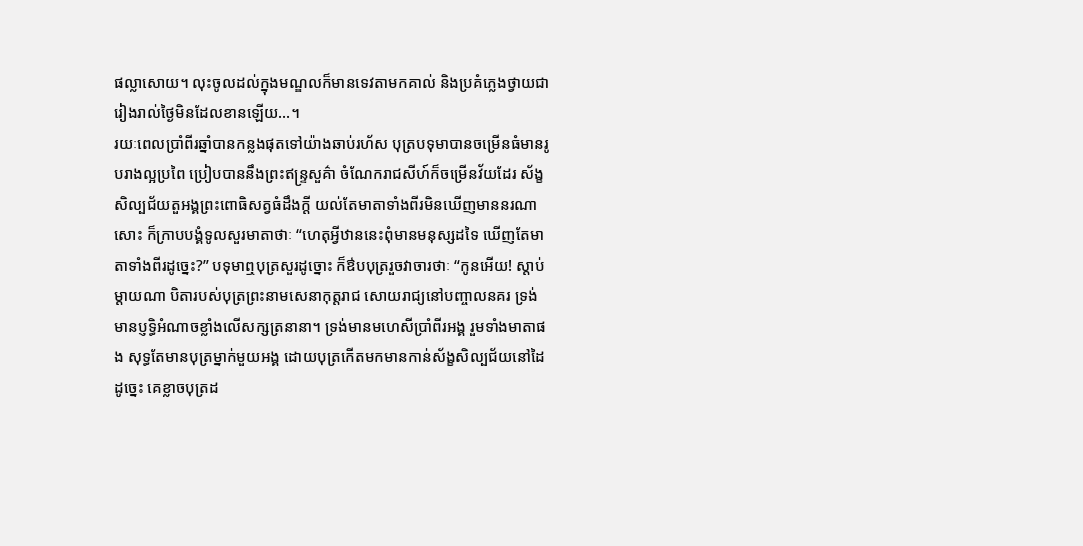ផល្លាសោយ។ លុះចូលដល់ក្នុងមណ្ឌលក៏មានទេវតាមកគាល់ និងប្រគំភ្លេងថ្វាយជារៀងរាល់ថ្ងៃមិនដែលខានឡើយ…។
រយៈពេលប្រាំពីរឆ្នាំបានកន្លងផុតទៅយ៉ាងឆាប់រហ័ស បុត្របទុមាបានចម្រើនធំមានរូបរាងល្អប្រពៃ ប្រៀបបាននឹងព្រះឥន្រ្ទសួគ៌ា ចំណែករាជសីហ៍ក៏ចម្រើនវ័យដែរ ស័ង្ខសិល្បជ័យតួអង្គព្រះពោធិសត្វធំដឹងក្តី យល់តែមាតាទាំងពីរមិនឃើញមាននរណាសោះ ក៏ក្រាបបង្គំទូលសួរមាតាថាៈ “ហេតុអ្វីឋាននេះពុំមានមនុស្សដទៃ ឃើញតែមាតាទាំងពីរដូច្នេះ?” បទុមាឮបុត្រសួរដូច្នោះ ក៏ឳបបុត្ររួចវាចារថាៈ “កូនអើយ! ស្តាប់ម្តាយណា បិតារបស់បុត្រព្រះនាមសេនាកុត្តរាជ សោយរាជ្យនៅបញ្ចាលនគរ ទ្រង់មានប្ញទ្ធិអំណាចខ្លាំងលើសក្សត្រនានា។ ទ្រង់មានមហេសីប្រាំពីរអង្គ រួមទាំងមាតាផង សុទ្ធតែមានបុត្រម្នាក់មួយអង្គ ដោយបុត្រកើតមកមានកាន់ស័ង្ខសិល្បជ័យនៅដៃដូច្នេះ គេខ្លាចបុត្រដ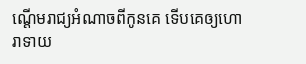ណ្តើមរាជ្យអំណាចពីកូនគេ ទើបគេឲ្យហោរាទាយ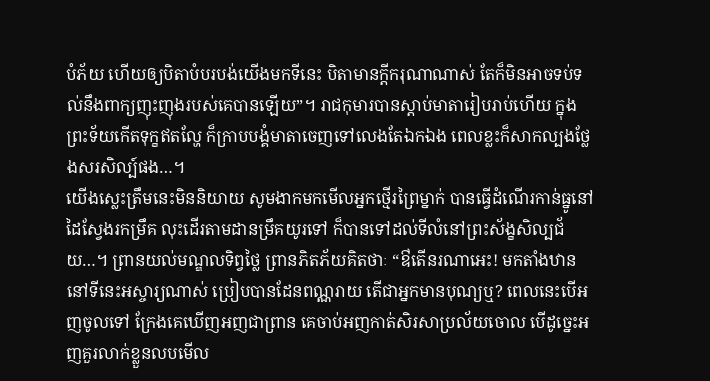បំភ័យ ហើយឲ្យបិតាបំបរបង់យើងមកទីនេះ បិតាមានក្តីករុណាណាស់ តែក៏មិនអាចទប់ទល់នឹងពាក្យញុះញុងរបស់គេបានឡើយ”។ រាជកុមារបានស្តាប់មាតារៀបរាប់ហើយ ក្នុងព្រះទ័យកើតទុក្ខឥតល្ហែ ក៏ក្រាបបង្គំមាតាចេញទៅលេងតែឯកឯង ពេលខ្លះក៏សាកល្បងថ្លែងសរសិល្ប៍ផង…។
យើងស្លេះត្រឹមនេះមិននិយាយ សូមងាកមកមើលអ្នកថ្មើរព្រៃម្នាក់ បានធ្វើដំណើរកាន់ធ្នូនៅដៃស្វែងរកម្រឹគ លុះដើរតាមដានម្រឹគយូរទៅ ក៏បានទៅដល់ទីលំនៅព្រះស័ង្ខសិល្បជ័យ…។ ព្រានយល់មណ្ឌលទិព្វថ្លៃ ព្រានភិតភ័យគិតថាៈ “ឳតើនរណាអេះ! មកតាំងឋាននៅទីនេះអស្ចារ្យណាស់ ប្រៀបបានដែនពណ្ណរាយ តើជាអ្នកមានបុណ្យឬ? ពេលនេះបើអញចូលទៅ ក្រែងគេឃើញអញជាព្រាន គេចាប់អញកាត់សិរសាប្រល័យចោល បើដូច្នេះអញគួរលាក់ខ្លួនលបមើល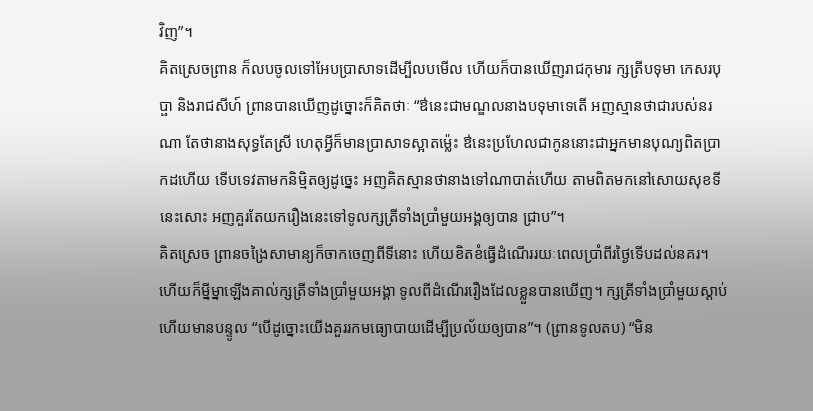វិញ”។
គិតស្រេចព្រាន ក៏លបចូលទៅអែបប្រាសាទដើម្បីលបមើល ហើយក៏បានឃើញរាជកុមារ ក្សត្រីបទុមា កេសរបុប្ផា និងរាជសីហ៍ ព្រានបានឃើញដូច្នោះក៏គិតថាៈ “ឳនេះជាមណ្ឌលនាងបទុមាទេតើ អញស្មានថាជារបស់នរណា តែថានាងសុទ្ធតែស្រី ហេតុអ្វីក៏មានប្រាសាទស្អាតម្ល៉េះ ឳនេះប្រហែលជាកូននោះជាអ្នកមានបុណ្យពិតប្រាកដហើយ ទើបទេវតាមកនិម្មិតឲ្យដូច្នេះ អញគិតស្មានថានាងទៅណាបាត់ហើយ តាមពិតមកនៅសោយសុខទីនេះសោះ អញគួរតែយករឿងនេះទៅទូលក្សត្រីទាំងប្រាំមួយអង្គឲ្យបាន ជ្រាប”។
គិតស្រេច ព្រានចង្រៃសាមាន្យក៏ចាកចេញពីទីនោះ ហើយខិតខំធ្វើដំណើររយៈពេលប្រាំពីរថ្ងៃទើបដល់នគរ។ ហើយក៏ម្នីម្នាឡើងគាល់ក្សត្រីទាំងប្រាំមួយអង្គា ទូលពីដំណើររឿងដែលខ្លួនបានឃើញ។ ក្សត្រីទាំងប្រាំមួយស្តាប់ហើយមានបន្ទូល “បើដូច្នោះយើងគួររកមធ្យោបាយដើម្បីប្រល័យឲ្យបាន”។ (ព្រានទូលតប) “មិន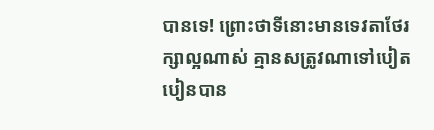បានទេ! ព្រោះថាទីនោះមានទេវតាថែរក្សាល្អណាស់ គ្មានសត្រូវណាទៅបៀតបៀនបាន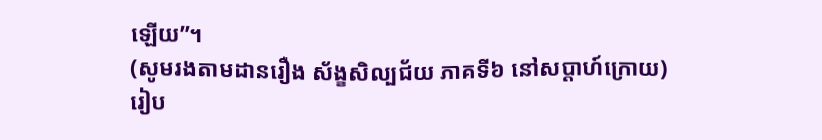ឡើយ”។
(សូមរងតាមដានរឿង ស័ង្ខសិល្បជ័យ ភាគទី៦ នៅសប្តាហ៍ក្រោយ)
រៀប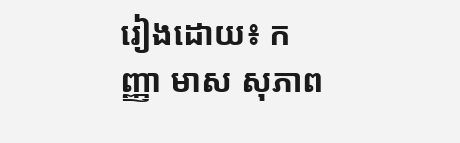រៀងដោយ៖ កញ្ញា មាស សុភាព